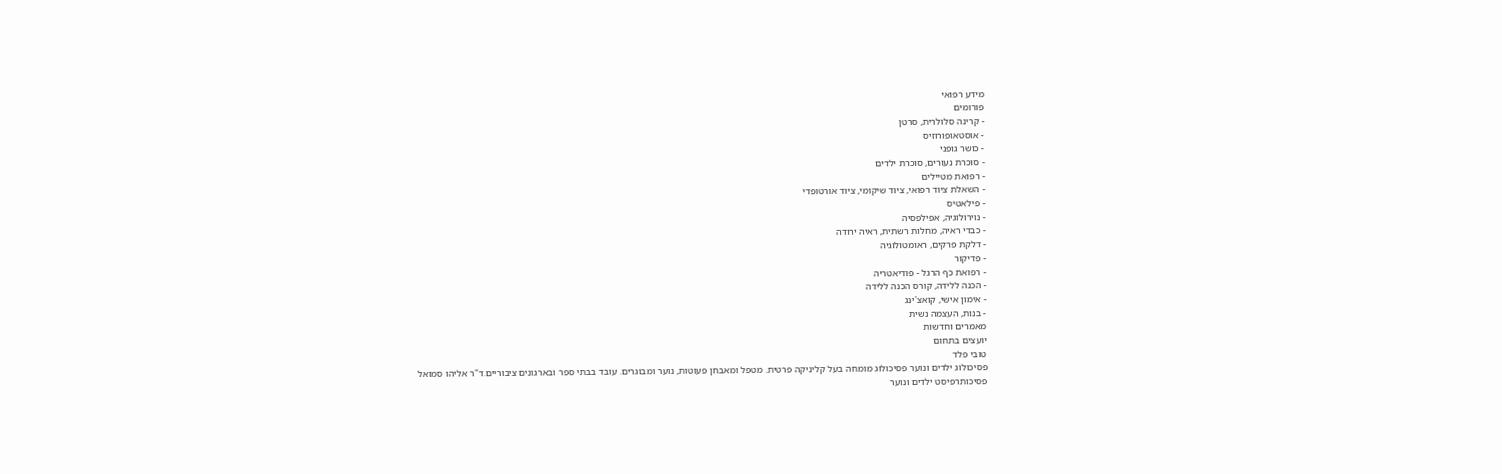מידע רפואי
פורומים
- קרינה סלולרית, סרטן
- אוסטאופורוזיס
- כושר גופני
- סוכרת נעורים, סוכרת ילדים
- רפואת מטיילים
- השאלת ציוד רפואי, ציוד שיקומי, ציוד אורטופדי
- פילאטיס
- נוירולוגיה, אפילפסיה
- כבדי ראיה, מחלות רשתית, ראיה ירודה
- דלקת פרקים, ראומטולוגיה
- פדיקור
- רפואת כף הרגל - פודיאטריה
- הכנה ללידה, קורס הכנה ללידה
- אימון אישי, קואצ'ינג
- בנות, העצמה נשית
מאמרים וחדשות
יועצים בתחום
טובי פלד
פסיכולוג ילדים ונוער פסיכולוג מומחה בעל קליניקה פרטית. מטפל ומאבחן פעוטות, נוער ומבוגרים. עובד בבתי ספר ובארגונים ציבוריים.ד"ר אליהו סמואל
פסיכותרפיסט ילדים ונוער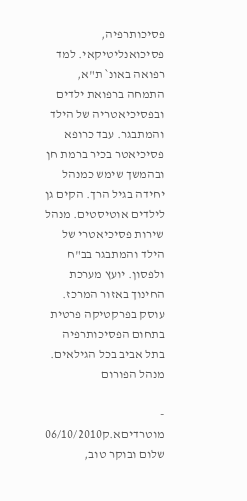פסיכותרפיה, פסיכואנליטיקאי. למד רפואה באונ` ת"א, התמחה ברפואת ילדים ובפסיכיאטריה של הילד והמתבגר. עבד כרופא פסיכיאטר בכיר ברמת חן ובהמשך שימש כמנהל יחידה בגיל הרך. הקים גן לילדים אוטיסטים. מנהל שירות פסיכיאטרי של הילד והמתבגר בב"ח ולפסון. יועץ מערכת החינוך באזור המרכז. עוסק בפרקטיקה פרטית בתחום הפסיכותרפיה בתל אביב בכל הגילאים.
מנהל הפורום

- מוטרדיםא.ק06/10/2010
שלום ובוקר טוב,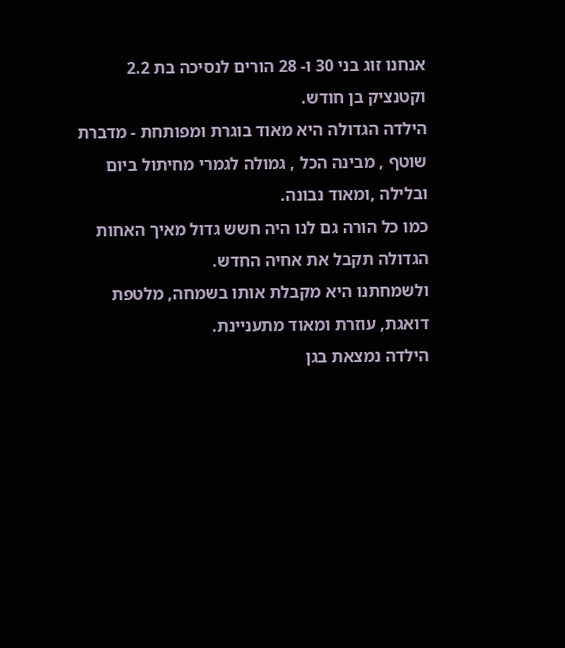אנחנו זוג בני 30 ו- 28 הורים לנסיכה בת 2.2 וקטנציק בן חודש.
הילדה הגדולה היא מאוד בוגרת ומפותחת - מדברת שוטף , מבינה הכל , גמולה לגמרי מחיתול ביום ובלילה ,ומאוד נבונה.
כמו כל הורה גם לנו היה חשש גדול מאיך האחות הגדולה תקבל את אחיה החדש.
ולשמחתנו היא מקבלת אותו בשמחה, מלטפת דואגת, עוזרת ומאוד מתעניינת.
הילדה נמצאת בגן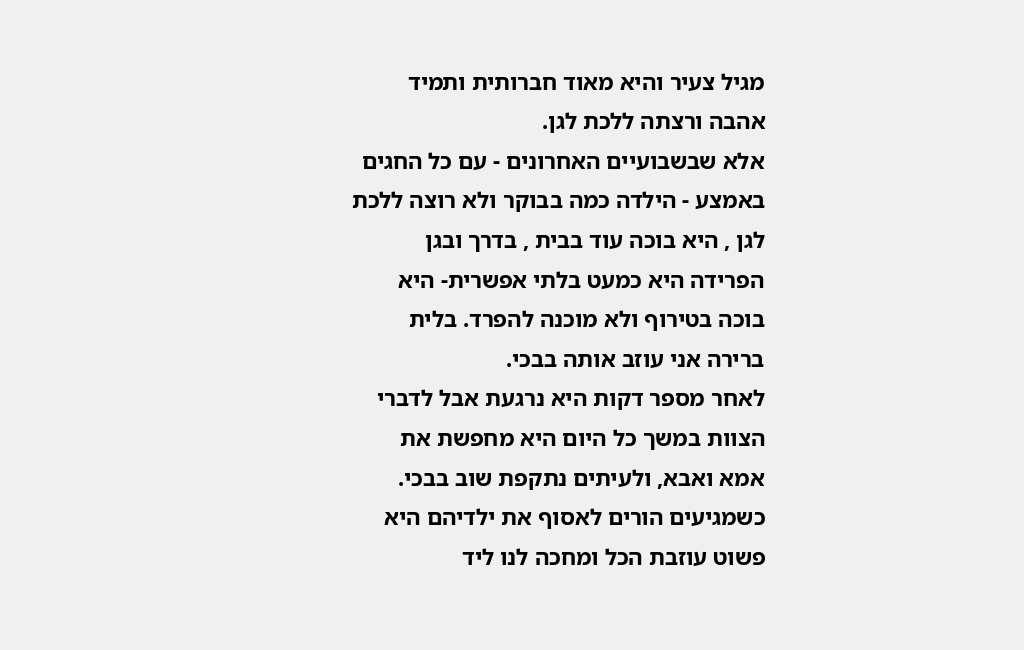מגיל צעיר והיא מאוד חברותית ותמיד אהבה ורצתה ללכת לגן.
אלא שבשבועיים האחרונים - עם כל החגים באמצע - הילדה כמה בבוקר ולא רוצה ללכת לגן , היא בוכה עוד בבית , בדרך ובגן הפרידה היא כמעט בלתי אפשרית- היא בוכה בטירוף ולא מוכנה להפרד. בלית ברירה אני עוזב אותה בבכי.
לאחר מספר דקות היא נרגעת אבל לדברי הצוות במשך כל היום היא מחפשת את אמא ואבא, ולעיתים נתקפת שוב בבכי.
כשמגיעים הורים לאסוף את ילדיהם היא פשוט עוזבת הכל ומחכה לנו ליד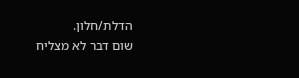הדלת/חלון.
שום דבר לא מצליח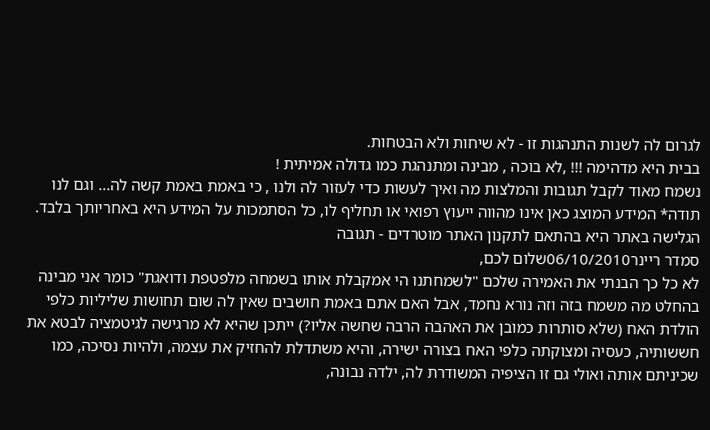לגרום לה לשנות התנהגות זו - לא שיחות ולא הבטחות.
בבית היא מדהימה !!! ,לא בוכה , מבינה ומתנהגת כמו גדולה אמיתית !
נשמח מאוד לקבל תגובות והמלצות מה ואיך לעשות כדי לעזור לה ולנו , כי באמת באמת קשה לה... וגם לנו
תודה* המידע המוצג כאן אינו מהווה ייעוץ רפואי או תחליף לו, כל הסתמכות על המידע היא באחריותך בלבד. הגלישה באתר היא בהתאם לתקנון האתר מוטרדים - תגובה
סמדר ריינר06/10/2010שלום לכם,
לא כל כך הבנתי את האמירה שלכם "לשמחתנו הי אמקבלת אותו בשמחה מלפטפת ודואגת" כומר אני מבינה בהחלט מה משמח בזה וזה נורא נחמד, אבל האם אתם באמת חושבים שאין לה שום תחושות שליליות כלפי הולדת האח (שלא סותרות כמובן את האהבה הרבה שחשה אליו?) ייתכן שהיא לא מרגישה לגיטמציה לבטא את חששותיה, כעסיה ומצוקתה כלפי האח בצורה ישירה, והיא משתדלת להחזיק את עצמה, ולהיות נסיכה, כמו שכיניתם אותה ואולי גם זו הציפיה המשודרת לה, ילדה נבונה,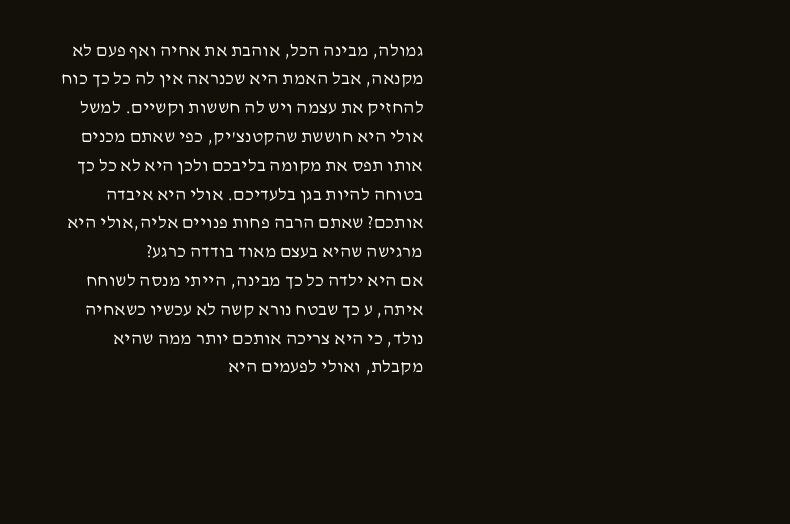גמולה, מבינה הכל, אוהבת את אחיה ואף פעם לא מקנאה, אבל האמת היא שכנראה אין לה כל כך כוח להחזיק את עצמה ויש לה חששות וקשיים. למשל אולי היא חוששת שהקטנצ'יק, כפי שאתם מכנים אותו תפס את מקומה בליבכם ולכן היא לא כל כך בטוחה להיות בגן בלעדיכם. אולי היא איבדה אותכם? שאתם הרבה פחות פנויים אליה,אולי היא מרגישה שהיא בעצם מאוד בודדה כרגע?
אם היא ילדה כל כך מבינה, הייתי מנסה לשוחח איתה, ע כך שבטח נורא קשה לא עכשיו כשאחיה נולד, כי היא צריכה אותכם יותר ממה שהיא מקבלת, ואולי לפעמים היא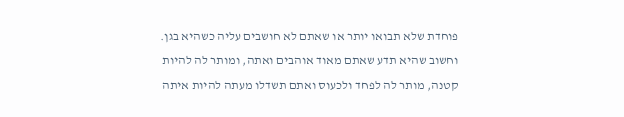פוחדת שלא תבואו יותר או שאתם לא חושבים עליה כשהיא בגן. וחשוב שהיא תדע שאתם מאוד אוהבים ואתה, ומותר לה להיות קטנה, מותר לה לפחד ולכעוס ואתם תשדלו מעתה להיות איתה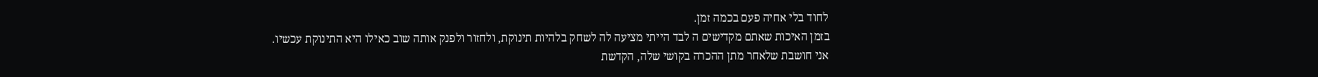לחוד בלי אחיה פעם בכמה זמן.
בזמן האיכות שאתם מקדישים ה לבד הייתי מציעה לה לשחק בלהיות תינוקת, ולחזור ולפנק אותה שוב כאילו היא התינוקת עכשיו.
אני חושבת שלאחר מתן ההכרה בקושי שלה, הקדשת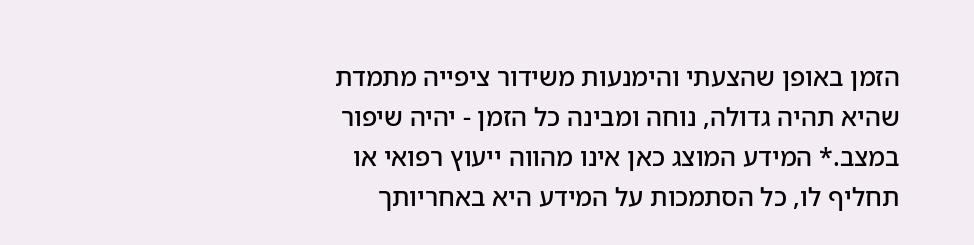הזמן באופן שהצעתי והימנעות משידור ציפייה מתמדת שהיא תהיה גדולה, נוחה ומבינה כל הזמן - יהיה שיפור במצב.* המידע המוצג כאן אינו מהווה ייעוץ רפואי או תחליף לו, כל הסתמכות על המידע היא באחריותך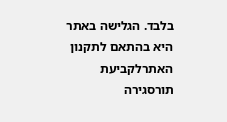בלבד. הגלישה באתר היא בהתאם לתקנון האתרלקביעת תורסגירה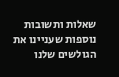שאלות ותשובות נוספות שעניינו את הגולשים שלנו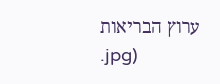ערוץ הבריאות
.jpg)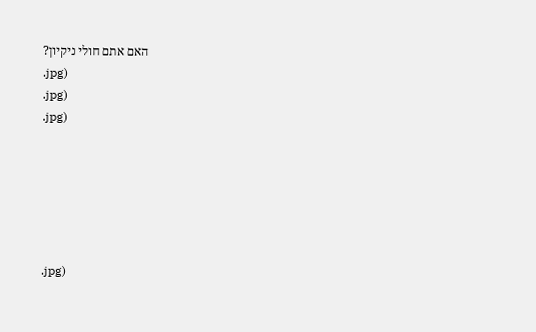האם אתם חולי ניקיון?
.jpg)
.jpg)
.jpg)






.jpg)